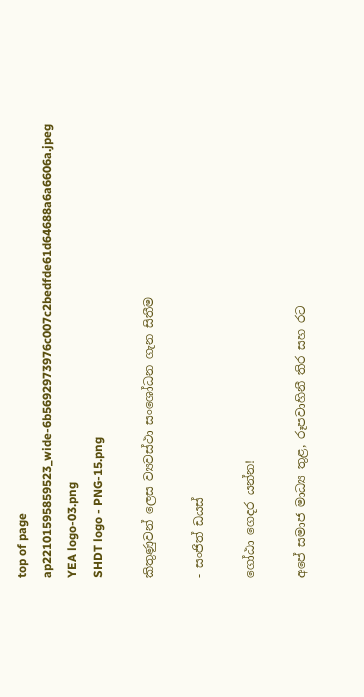top of page
ap22101595859523_wide-6b5692973976c007c2bedfde61d64688a6a6606a.jpeg
YEA logo-03.png
SHDT logo - PNG-15.png

කිතුණුවන් ලෙස ව්‍යවස්ථා සංශෝධන ගැන සිතීම

- සංජිත් ඩයස්

ගෝඨා ගෙදර යන්න!

අපේ සමාජ මාධ්‍ය තුළ, රූපවාහිනී තිර සහ රට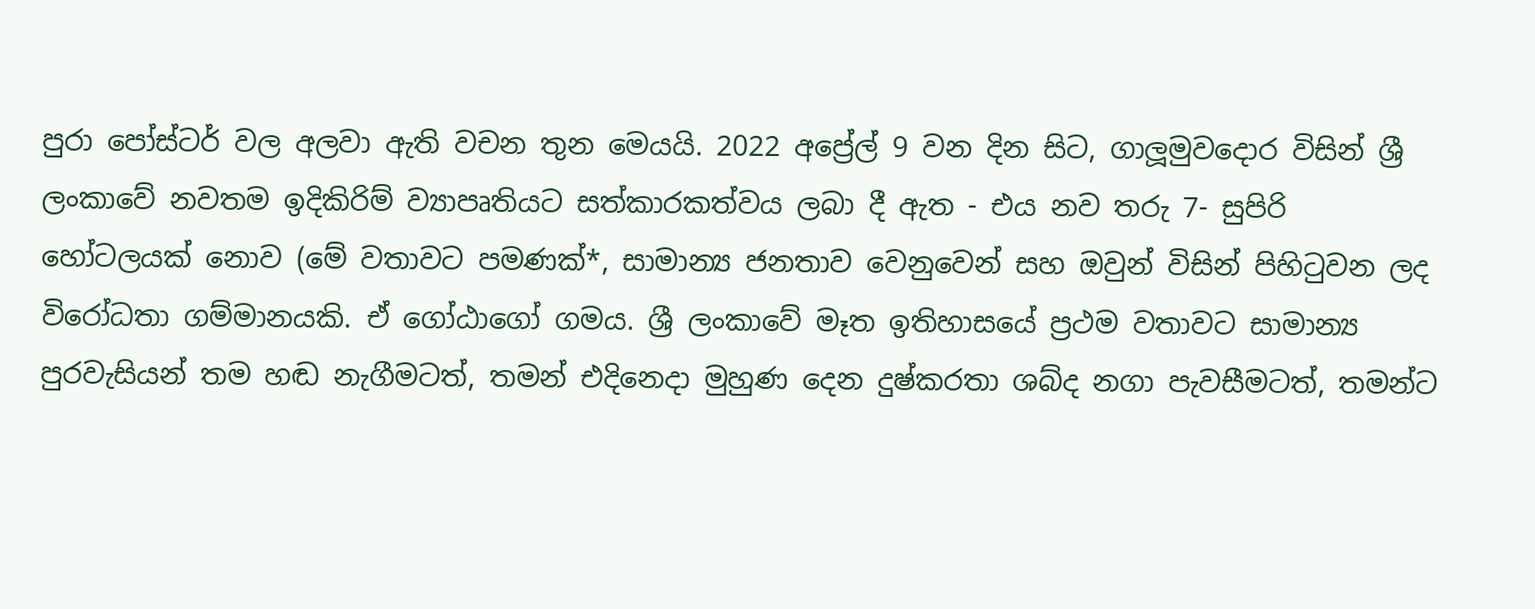පුරා පෝස්ටර් වල අලවා ඇති වචන තුන මෙයයි. 2022 අප්‍රේල් 9 වන දින සිට, ගාලූමුවදොර විසින් ශ්‍රී ලංකාවේ නවතම ඉදිකිරිම් ව්‍යාපෘතියට සත්කාරකත්වය ලබා දී ඇත - එය නව තරු 7- සුපිරි හෝටලයක් නොව (මේ වතාවට පමණක්*, සාමාන්‍ය ජනතාව වෙනුවෙන් සහ ඔවුන් විසින් පිහිටුවන ලද විරෝධතා ගම්මානයකි. ඒ ගෝඨාගෝ ගමය. ශ්‍රී ලංකාවේ මෑත ඉතිහාසයේ ප්‍රථම වතාවට සාමාන්‍ය පුරවැසියන් තම හඬ නැගීමටත්, තමන් එදිනෙදා මුහුණ දෙන දුෂ්කරතා ශබ්ද නගා පැවසීමටත්, තමන්ට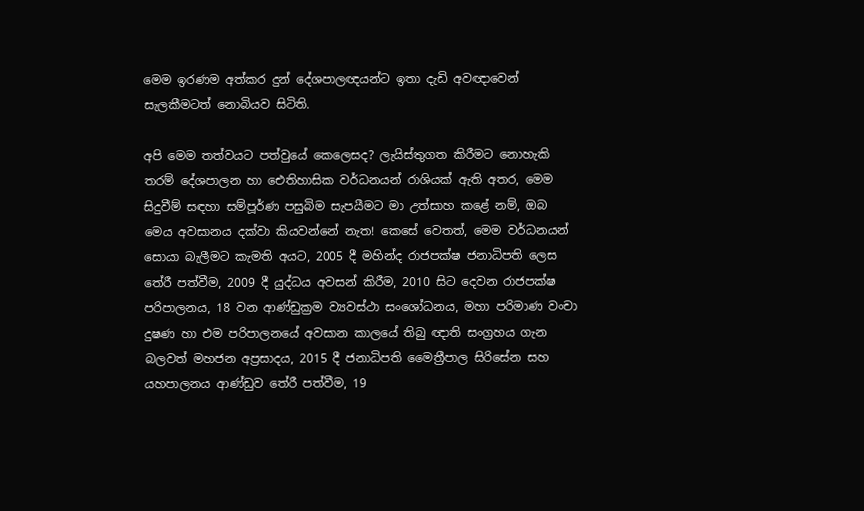මෙම ඉරණම අත්කර දුන් දේශපාලඥයන්ට ඉතා දැඩි අවඥාවෙන් සැලකීමටත් නොබියව සිටිති.

අපි මෙම තත්වයට පත්වුයේ කෙලෙසද? ලැයිස්තුගත කිරීමට නොහැකි තරම් දේශපාලන හා ඓතිහාසික වර්ධනයන් රාශියක් ඇති අතර, මෙම සිදුවීම් සඳහා සම්පූර්ණ පසුබිම සැපයීමට මා උත්සාහ කළේ නම්, ඔබ මෙය අවසානය දක්වා කියවන්නේ නැත! කෙසේ වෙතත්, මෙම වර්ධනයන් සොයා බැලීමට කැමති අයට, 2005 දී මහින්ද රාජපක්ෂ ජනාධිපති ලෙස තේරී පත්වීම, 2009 දී යුද්ධය අවසන් කිරීම, 2010 සිට දෙවන රාජපක්ෂ පරිපාලනය, 18 වන ආණ්ඩුක්‍රම ව්‍යවස්ථා සංශෝධනය, මහා පරිමාණ වංචා දුෂණ හා එම පරිපාලනයේ අවසාන කාලයේ තිබු ඥාති සංග්‍රහය ගැන බලවත් මහජන අප්‍රසාදය, 2015 දී ජනාධිපති මෛත්‍රීපාල සිරිසේන සහ යහපාලනය ආණ්ඩුව තේරී පත්වීම, 19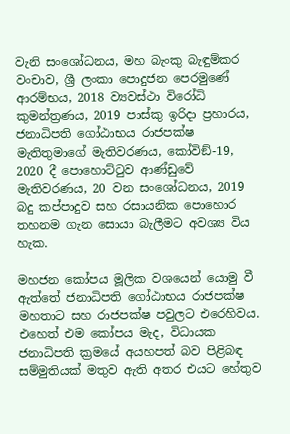වැනි සංශෝධනය, මහ බැංකු බැඳුම්කර වංචාව, ශ්‍රී ලංකා පොදුජන පෙරමුණේ ආරම්භය, 2018 ව්‍යවස්ථා විරෝධි කුමන්ත්‍රණය, 2019 පාස්කු ඉරිදා ප්‍රහාරය, ජනාධිපති ගෝඨාභය රාජපක්ෂ මැතිතුමාගේ මැතිවරණය, කෝවිඞ්-19, 2020 දී පොහොට්ටුව ආණ්ඩුවේ මැතිවරණය, 20 වන සංශෝධනය, 2019 බදු කප්පාදුව සහ රසායනික පොහොර තහනම ගැන සොයා බැලීමට අවශ්‍ය විය හැක.

මහජන කෝපය මූලික වශයෙන් යොමු වී ඇත්තේ ජනාධිපති ගෝඨාභය රාජපක්ෂ මහතාට සහ රාජපක්ෂ පවුලට එරෙහිවය. එහෙත් එම කෝපය මැද, විධායක ජනාධිපති ක්‍රමයේ අයහපත් බව පිළිබඳ සම්මුතියක් මතුව ඇති අතර එයට හේතුව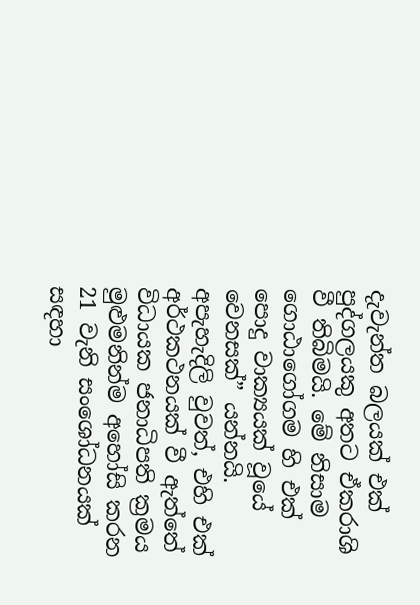දැවැන්ත බලයක් එක් පුද්ගලයකු අතට ඒකරාශි වී තිබිමයි. මේ නිසාම ගොඨාගෝගම හි එක් පොදු වාක්‍යයක් වූයේ වෙනසක්” යන්නයි. අපැහැදිලි වුවත්, එහි එක් අර්ථකථනයක් වී ඇත්තේ විධායක ජනාධිපති ක්‍රමය මුළුමනින්ම අහෝසි කරන 21 වැනි සංශෝධනයක් සඳහා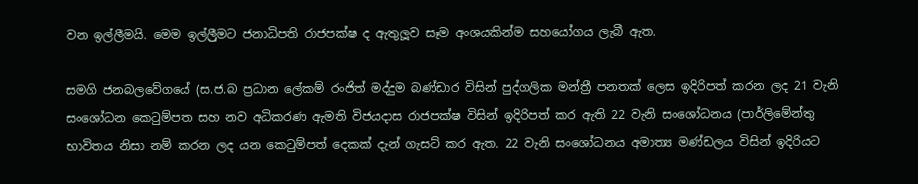වන ඉල්ලීමයි. මෙම ඉල්ලීුමට ජනාධිපති රාජපක්ෂ ද ඇතුලූව සෑම අංශයකින්ම සහයෝගය ලැබී ඇත.

සමගි ජනබලවේගයේ (ස.ජ.බ ප්‍රධාන ලේකම් රංජිත් මද්දුම බණ්ඩාර විසින් පුද්ගලික මන්ත්‍රී පනතක් ලෙස ඉදිරිපත් කරන ලද 21 වැනි සංශෝධන කෙටුම්පත සහ නව අධිකරණ ඇමති විජයදාස රාජපක්ෂ විසින් ඉදිරිපත් කර ඇති 22 වැනි සංශෝධනය (පාර්ලිමේන්තු භාවිතය නිසා නම් කරන ලද යන කෙටුම්පත් දෙකක් දැන් ගැසට් කර ඇත. 22 වැනි සංශෝධනය අමාත්‍ය මණ්ඩලය විසින් ඉදිරියට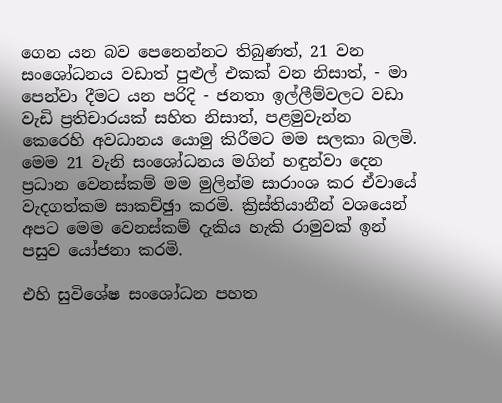ගෙන යන බව පෙනෙන්නට තිබුණත්, 21 වන සංශෝධනය වඩාත් පුළුල් එකක් වන නිසාත්, - මා පෙන්වා දීමට යන පරිදි - ජනතා ඉල්ලීම්වලට වඩා වැඩි ප්‍රතිචාරයක් සහිත නිසාත්, පළමුවැන්න කෙරෙහි අවධානය යොමු කිරීමට මම සලකා බලමි. මෙම 21 වැනි සංශෝධනය මගින් හඳුන්වා දෙන ප්‍රධාන වෙනස්කම් මම මුලින්ම සාරාංශ කර ඒවායේ වැදගත්කම සාකච්ඡුා කරමි. ක්‍රිස්තියානීන් වශයෙන් අපට මෙම වෙනස්කම් දැකිය හැකි රාමුවක් ඉන් පසුව යෝජනා කරමි.

එහි සුවිශේෂ සංශෝධන පහත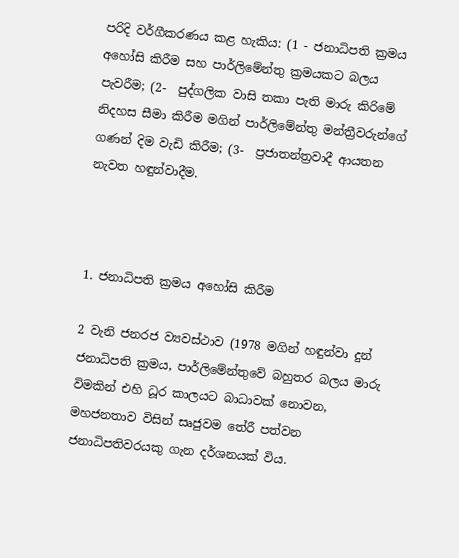පරිදි වර්ගීකරණය කළ හැකිය: (1 - ජනාධිපති ක්‍රමය අහෝසි කිරීම සහ පාර්ලිමේන්තු ක්‍රමයකට බලය පැවරීම; (2-  පුද්ගලික වාසි තකා පැති මාරු කිරිමේ නිදහස සීමා කිරීම මගින් පාර්ලිමේන්තු මන්ත්‍රීවරුන්ගේ ගණන් දිම වැඩි කිරීම; (3-  ප්‍රජාතන්ත්‍රවාදී ආයතන නැවත හඳුන්වාදීම.



1. ජනාධිපති ක්‍රමය අහෝසි කිරීම

2 වැනි ජනරජ ව්‍යවස්ථාව (1978 මගින් හඳුන්වා දුන් ජනාධිපති ක්‍රමය, පාර්ලිමේන්තුවේ බහුතර බලය මාරු විමකින් එහි ධූර කාලයට බාධාවක් නොවන, මහජනතාව විසින් සෘජුවම තේරී පත්වන ජනාධිපතිවරයකු ගැන දර්ශනයක් විය.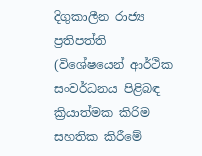දිගුකාලීන රාජ්‍ය ප්‍රතිපත්ති (විශේෂයෙන් ආර්ථික සංවර්ධනය පිළිබඳ ක්‍රියාත්මක කිරිම සහතික කිරීමේ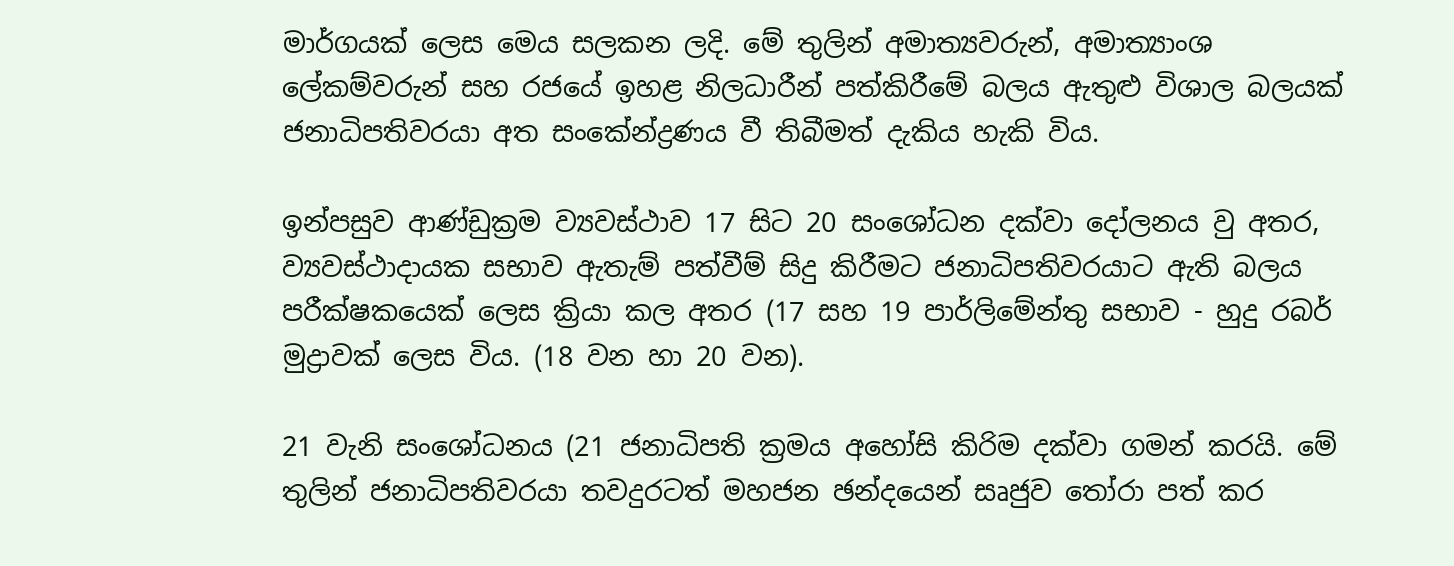මාර්ගයක් ලෙස මෙය සලකන ලදි. මේ තුලින් අමාත්‍යවරුන්, අමාත්‍යාංශ ලේකම්වරුන් සහ රජයේ ඉහළ නිලධාරීන් පත්කිරීමේ බලය ඇතුළු විශාල බලයක් ජනාධිපතිවරයා අත සංකේන්ද්‍රණය වී තිබීමත් දැකිය හැකි විය.

ඉන්පසුව ආණ්ඩුක්‍රම ව්‍යවස්ථාව 17 සිට 20 සංශෝධන දක්වා දෝලනය වු අතර, ව්‍යවස්ථාදායක සභාව ඇතැම් පත්වීම් සිදු කිරීමට ජනාධිපතිවරයාට ඇති බලය පරීක්ෂකයෙක් ලෙස ක්‍රියා කල අතර (17 සහ 19 පාර්ලිමේන්තු සභාව - හුදු රබර් මුද්‍රාවක් ලෙස විය. (18 වන හා 20 වන).

21 වැනි සංශෝධනය (21 ජනාධිපති ක්‍රමය අහෝසි කිරිම දක්වා ගමන් කරයි. මේ තුලින් ජනාධිපතිවරයා තවදුරටත් මහජන ඡන්දයෙන් සෘජුව තෝරා පත් කර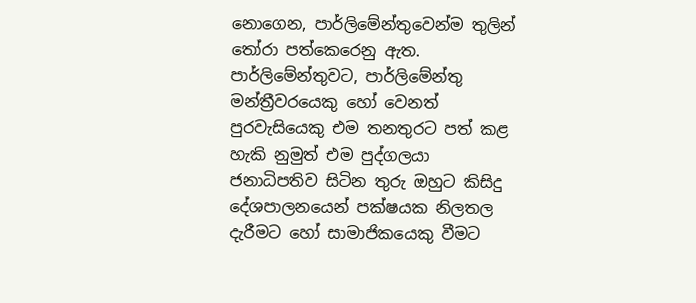නොගෙන, පාර්ලිමේන්තුවෙන්ම තුලින් තෝරා පත්කෙරෙනු ඇත. පාර්ලිමේන්තුවට, පාර්ලිමේන්තු මන්ත්‍රීවරයෙකු හෝ වෙනත් පුරවැසියෙකු එම තනතුරට පත් කළ හැකි නුමුත් එම පුද්ගලයා ජනාධිපතිව සිටින තුරු ඔහුට කිසිදු දේශපාලනයෙන් පක්ෂයක නිලතල දැරීමට හෝ සාමාජිකයෙකු වීමට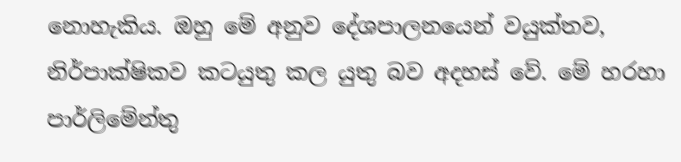නොහැකිය. ඔහු මේ අනුව දේශපාලනයෙන් වයුක්තව, නිර්පාක්ෂිකව කටයුතු කල යුතු බව අදහස් වේ. මේ හරහා පාර්ලිමේන්තු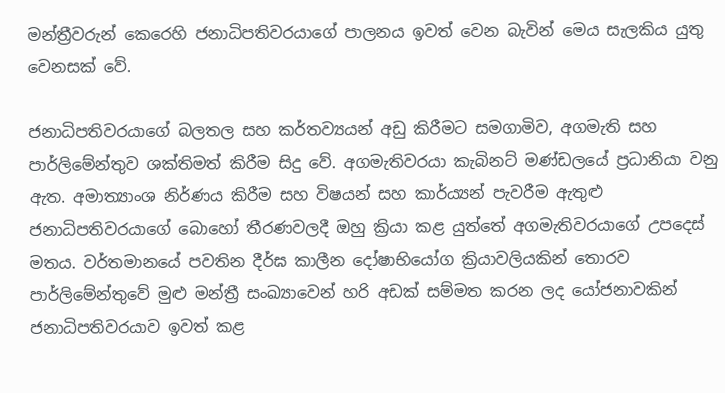මන්ත්‍රීවරුන් කෙරෙහි ජනාධිපතිවරයාගේ පාලනය ඉවත් වෙන බැවින් මෙය සැලකිය යුතු වෙනසක් වේ.

ජනාධිපතිවරයාගේ බලතල සහ කර්තව්‍යයන් අඩු කිරීමට සමගාමිව, අගමැති සහ පාර්ලිමේන්තුව ශක්තිමත් කිරීම සිදු වේ. අගමැතිවරයා කැබිනට් මණ්ඩලයේ ප්‍රධානියා වනු ඇත. අමාත්‍යාංශ නිර්ණය කිරීම සහ විෂයන් සහ කාර්ය්‍යන් පැවරීම ඇතුළු ජනාධිපතිවරයාගේ බොහෝ තීරණවලදී ඔහු ක්‍රියා කළ යුත්තේ අගමැතිවරයාගේ උපදෙස් මතය. වර්තමානයේ පවතින දීර්ඝ කාලීන දෝෂාභියෝග ක්‍රියාවලියකින් තොරව පාර්ලිමේන්තුවේ මුළු මන්ත්‍රී සංඛ්‍යාවෙන් හරි අඩක් සම්මත කරන ලද යෝජනාවකින් ජනාධිපතිවරයාව ඉවත් කළ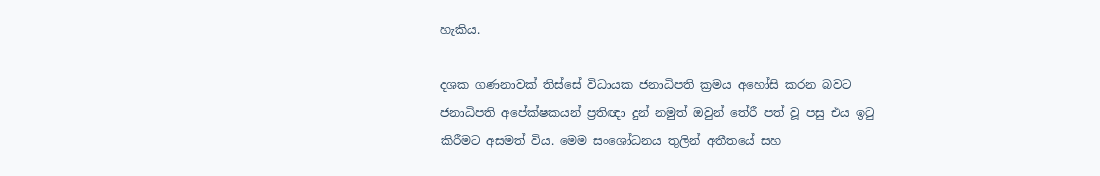හැකිය.

දශක ගණනාවක් තිස්සේ විධායක ජනාධිපති ක්‍රමය අහෝසි කරන බවට ජනාධිපති අපේක්ෂකයන් ප්‍රතිඥා දුන් නමුත් ඔවුන් තේරී පත් වූ පසු එය ඉටු කිරීමට අසමත් විය. මෙම සංශෝධනය තුලින් අතීතයේ සහ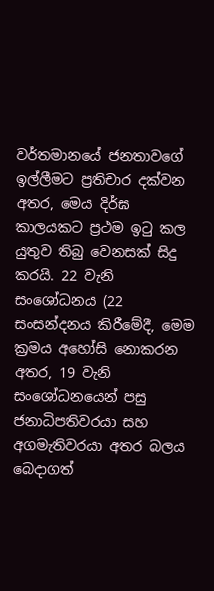වර්තමානයේ ජනතාවගේ ඉල්ලීමට ප්‍රතිචාර දක්වන අතර, මෙය දිර්ඝ කාලයකට ප්‍රථම ඉටු කල යුතුව තිබු වෙනසක් සිදු කරයි. 22 වැනි සංශෝධනය (22 සංසන්දනය කිරීමේදී, මෙම ක්‍රමය අහෝසි නොකරන අතර, 19 වැනි සංශෝධනයෙන් පසු ජනාධිපතිවරයා සහ අගමැතිවරයා අතර බලය බෙදාගත්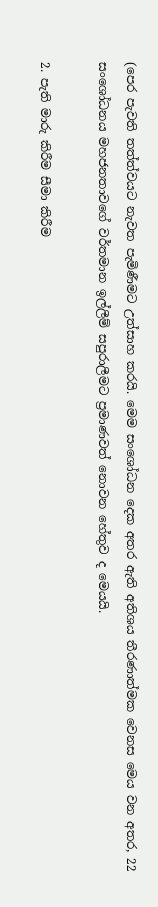(පෙර පැවති තත්ත්වයට නැවත පැමිණීමට උත්සාහ කරයි. මෙම සංශෝධන දෙක අතර ඇති අතිශය තීරණාත්මක වෙනස මෙය වන අතර, 22 සංශෝධනය මහජනතාවගේ වර්තමාන ඉල්ලීම් සපුරාලීමට ප්‍රමාණවත් නොවන හේතුව ද මෙයයි.

2. පැති මාරු කිරීම සීමා කිරීම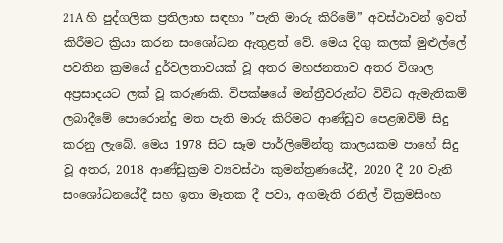21A හි පුද්ගලික ප්‍රතිලාභ සඳහා ”පැති මාරු කිරිමේ” අවස්ථාවන් ඉවත් කිරීමට ක්‍රියා කරන සංශෝධන ඇතුළත් වේ. මෙය දිගු කලක් මුළුල්ලේ පවතින ක්‍රමයේ දුර්වලතාවයක් වූ අතර මහජනතාව අතර විශාල අප්‍රසාදයට ලක් වූ කරුණකි. විපක්ෂයේ මන්ත්‍රීවරුන්ට විවිධ ඇමැතිකම් ලබාදීමේ පොරොන්දු මත පැති මාරු කිරිමට ආණ්ඩුව පෙළඹවිම් සිදු කරනු ලැබේ. මෙය 1978 සිට සෑම පාර්ලිමේන්තු කාලයකම පාහේ සිදු වූ අතර, 2018 ආණ්ඩුක්‍රම ව්‍යවස්ථා කුමන්ත්‍රණයේදී, 2020 දී 20 වැනි සංශෝධනයේදී සහ ඉතා මෑතක දී පවා, අගමැති රනිල් වික්‍රමසිංහ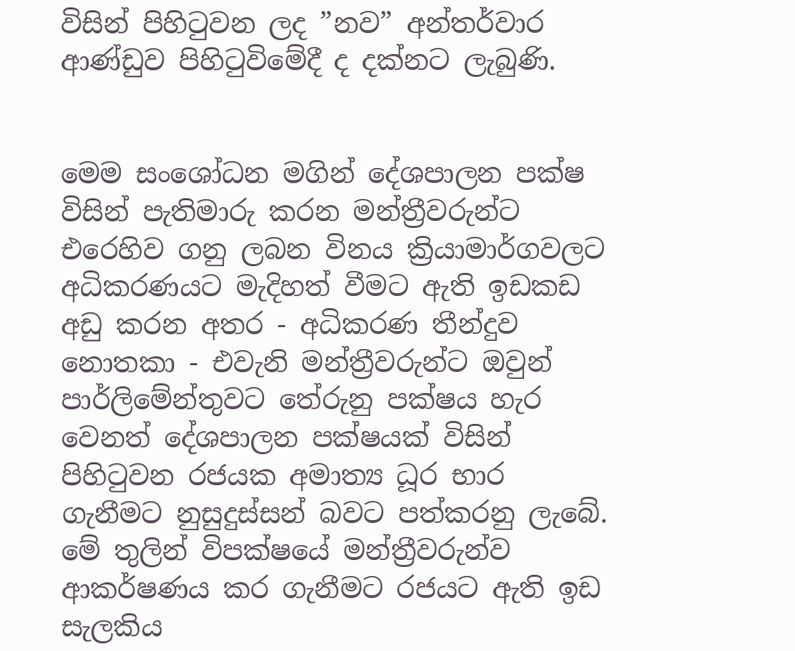විසින් පිහිටුවන ලද ”නව” අන්තර්වාර ආණ්ඩුව පිහිටුවිමේදී ද දක්නට ලැබුණි.


මෙම සංශෝධන මගින් දේශපාලන පක්ෂ විසින් පැතිමාරු කරන මන්ත්‍රීවරුන්ට එරෙහිව ගනු ලබන විනය ක්‍රියාමාර්ගවලට අධිකරණයට මැදිහත් වීමට ඇති ඉඩකඩ අඩු කරන අතර - අධිකරණ තීන්දුව නොතකා - එවැනි මන්ත්‍රීවරුන්ට ඔවුන් පාර්ලිමේන්තුවට තේරුනු පක්ෂය හැර වෙනත් දේශපාලන පක්ෂයක් විසින් පිහිටුවන රජයක අමාත්‍ය ධූර භාර ගැනීමට නුසුදුස්සන් බවට පත්කරනු ලැබේ. මේ තුලින් විපක්ෂයේ මන්ත්‍රීවරුන්ව ආකර්ෂණය කර ගැනීමට රජයට ඇති ඉඩ සැලකිය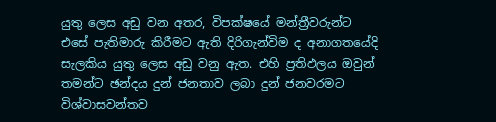යුතු ලෙස අඩු වන අතර, විපක්ෂයේ මන්ත්‍රීවරුන්ට එසේ පැතිමාරු කිරීමට ඇති දිරිගැන්විම ද අනාගතයේදි සැලකිය යුතු ලෙස අඩු වනු ඇත. එහි ප්‍රතිඵලය ඔවුන් තමන්ට ඡන්දය දුන් ජනතාව ලබා දුන් ජනවරමට විශ්වාසවන්තව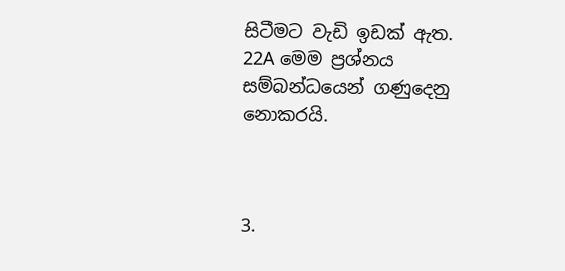සිටීමට වැඩි ඉඩක් ඇත. 22A මෙම ප්‍රශ්නය සම්බන්ධයෙන් ගණුදෙනු නොකරයි.



3.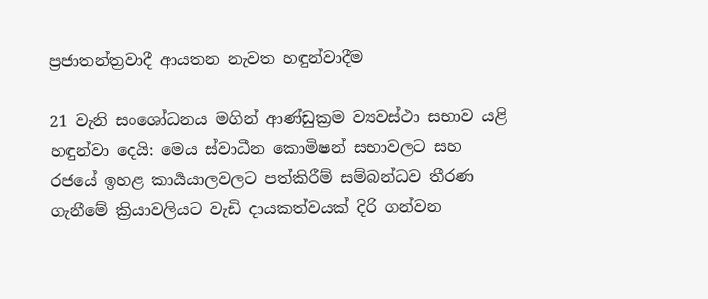ප්‍රජාතන්ත්‍රවාදී ආයතන නැවත හඳුන්වාදීම

21 වැනි සංශෝධනය මගින් ආණ්ඩුක්‍රම ව්‍යවස්ථා සභාව යළි හඳුන්වා දෙයි: මෙය ස්වාධීන කොමිෂන් සභාවලට සහ රජයේ ඉහළ කාර්‍යයාලවලට පත්කිරීම් සම්බන්ධව තීරණ ගැනීමේ ක්‍රියාවලියට වැඩි දායකත්වයක් දිරි ගන්වන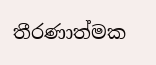තීරණාත්මක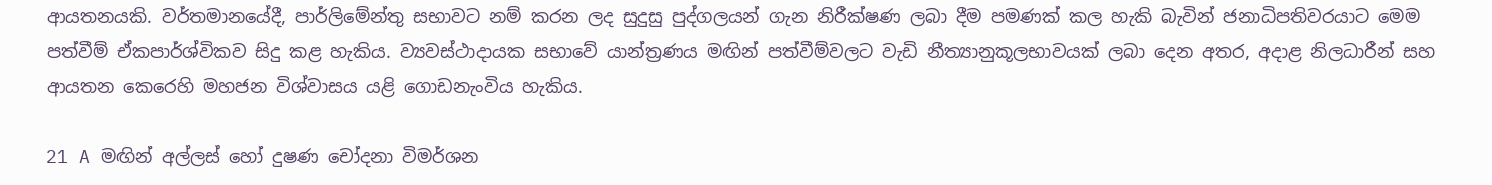ආයතනයකි. වර්තමානයේදී, පාර්ලිමේන්තු සභාවට නම් කරන ලද සුදුසු පුද්ගලයන් ගැන නිරීක්ෂණ ලබා දීම පමණක් කල හැකි බැවින් ජනාධිපතිවරයාට මෙම පත්වීම් ඒකපාර්ශ්විකව සිදු කළ හැකිය. ව්‍යවස්ථාදායක සභාවේ යාන්ත්‍රණය මඟින් පත්වීම්වලට වැඩි නීත්‍යානුකූලභාවයක් ලබා දෙන අතර, අදාළ නිලධාරීන් සහ ආයතන කෙරෙහි මහජන විශ්වාසය යළි ගොඩනැංවිය හැකිය.

21 A මඟින් අල්ලස් හෝ දුෂණ චෝදනා විමර්ශන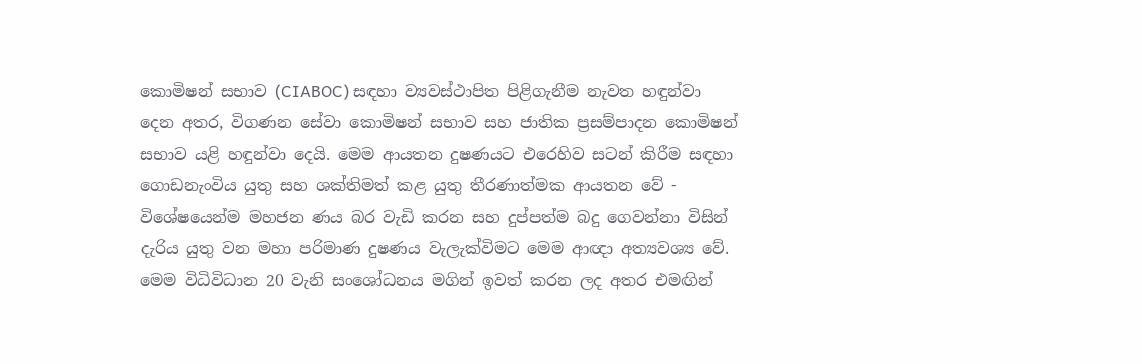කොමිෂන් සභාව (CIABOC) සඳහා ව්‍යවස්ථාපිත පිළිගැනීම නැවත හඳුන්වා දෙන අතර, විගණන සේවා කොමිෂන් සභාව සහ ජාතික ප්‍රසම්පාදන කොමිෂන් සභාව යළි හඳුන්වා දෙයි. මෙම ආයතන දුෂණයට එරෙහිව සටන් කිරීම සඳහා ගොඩනැංවිය යුතු සහ ශක්තිමත් කළ යුතු තීරණාත්මක ආයතන වේ - විශේෂයෙන්ම මහජන ණය බර වැඩි කරන සහ දුප්පත්ම බදු ගෙවන්නා විසින් දැරිය යුතු වන මහා පරිමාණ දුෂණය වැලැක්විමට මෙම ආඥා අත්‍යවශ්‍ය වේ. මෙම විධිවිධාන 20 වැනි සංශෝධනය මගින් ඉවත් කරන ලද අතර එමඟින්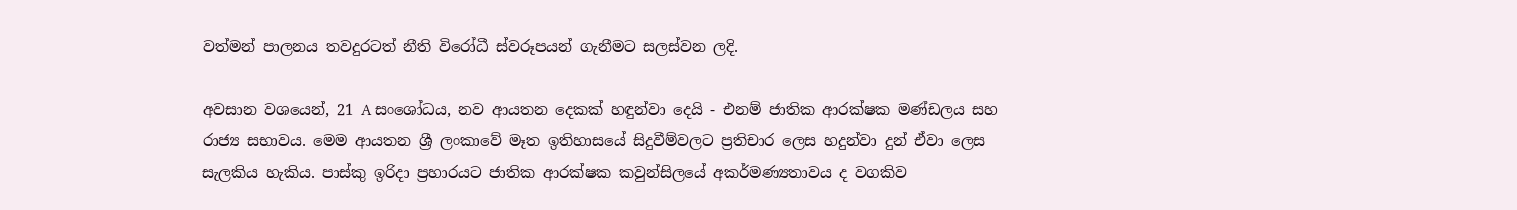වත්මන් පාලනය තවදුරටත් නීති විරෝධී ස්වරූපයන් ගැනීමට සලස්වන ලදි.

අවසාන වශයෙන්, 21 A සංශෝධය, නව ආයතන දෙකක් හඳුන්වා දෙයි - එනම් ජාතික ආරක්ෂක මණ්ඩලය සහ රාජ්‍ය සභාවය. මෙම ආයතන ශ්‍රී ලංකාවේ මෑත ඉතිහාසයේ සිදුවීම්වලට ප්‍රතිචාර ලෙස හදුන්වා දුන් ඒවා ලෙස සැලකිය හැකිය. පාස්කු ඉරිදා ප්‍රහාරයට ජාතික ආරක්ෂක කවුන්සිලයේ අකර්මණ්‍යතාවය ද වගකිව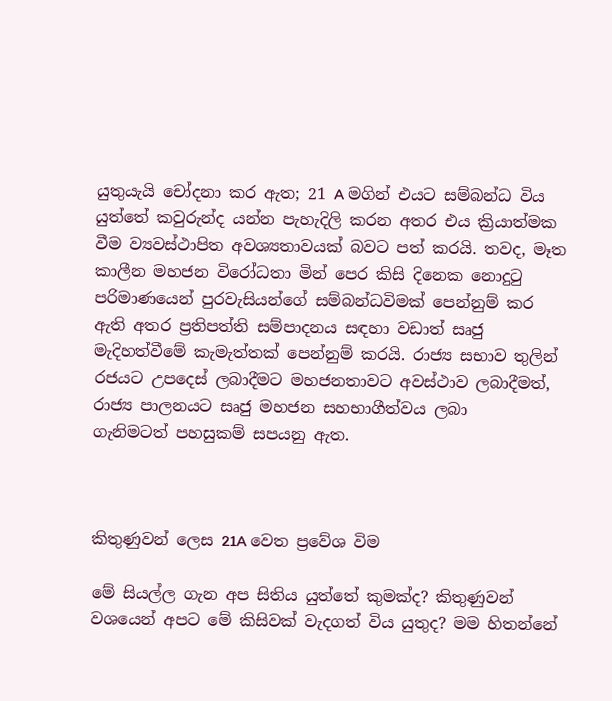යුතුයැයි චෝදනා කර ඇත; 21 A මගින් එයට සම්බන්ධ විය යුත්තේ කවුරුන්ද යන්න පැහැදිලි කරන අතර එය ක්‍රියාත්මක වීම ව්‍යවස්ථාපිත අවශ්‍යතාවයක් බවට පත් කරයි. තවද, මෑත කාලීන මහජන විරෝධතා මින් පෙර කිසි දිනෙක නොදුටු පරිමාණයෙන් පුරවැසියන්ගේ සම්බන්ධවිමක් පෙන්නුම් කර ඇති අතර ප්‍රතිපත්ති සම්පාදනය සඳහා වඩාත් සෘජු මැදිහත්වීමේ කැමැත්තක් පෙන්නුම් කරයි. රාජ්‍ය සභාව තුලින් රජයට උපදෙස් ලබාදීමට මහජනතාවට අවස්ථාව ලබාදීමත්, රාජ්‍ය පාලනයට සෘජු මහජන සහභාගීත්වය ලබා
ගැනිමටත් පහසුකම් සපයනු ඇත.



කිතුණුවන් ලෙස 21A වෙත ප්‍රවේශ විම

මේ සියල්ල ගැන අප සිතිය යුත්තේ කුමක්ද? කිතුණුවන් වශයෙන් අපට මේ කිසිවක් වැදගත් විය යුතුද? මම හිතන්නේ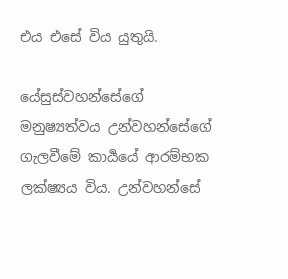එය එසේ විය යුතුයි.

යේසුස්වහන්සේගේ මනුෂ්‍යත්වය උන්වහන්සේගේ ගැලවීමේ කාර්‍යයේ ආරම්භක ලක්ෂ්‍යය විය. උන්වහන්සේ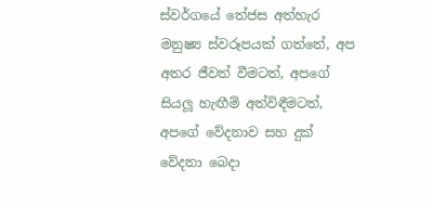ස්වර්ගයේ තේජස අත්හැර මනුෂ්‍ය ස්වරූපයක් ගත්තේ, අප අතර ජීවත් වීමටත්, අපගේ සියලූ හැඟීම් අත්විඳීමටත්, අපගේ වේදනාව සහ දුක් වේදනා බෙදා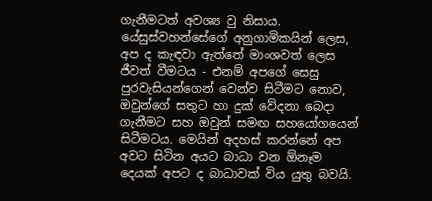ගැනීමටත් අවශ්‍ය වු නිසාය. යේසුස්වහන්සේගේ අනුගාමිකයින් ලෙස, අප ද කැඳවා ඇත්තේ මාංශවත් ලෙස ජීවත් වීමටය - එනම් අපගේ සෙසු පුරවැසියන්ගෙන් වෙන්ව සිටීමට නොව, ඔවුන්ගේ සතුට හා දුක් වේදනා බෙදා ගැනීමට සහ ඔවුන් සමඟ සහයෝගයෙන් සිටීමටය. මෙයින් අදහස් කරන්නේ අප අවට සිටින අයට බාධා වන ඕනෑම දෙයක් අපට ද බාධාවක් විය යුතු බවයි.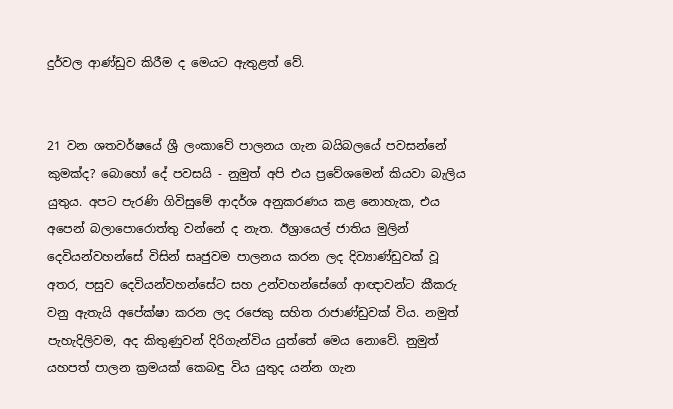දුර්වල ආණ්ඩුව කිරීම ද මෙයට ඇතුළත් වේ.


21 වන ශතවර්ෂයේ ශ්‍රී ලංකාවේ පාලනය ගැන බයිබලයේ පවසන්නේ කුමක්ද? බොහෝ දේ පවසයි - නුමුත් අපි එය ප්‍රවේශමෙන් කියවා බැලිය යුතුය. අපට පැරණි ගිවිසුමේ ආදර්ශ අනුකරණය කළ නොහැක, එය අපෙන් බලාපොරොත්තු වන්නේ ද නැත. ඊශ්‍රායෙල් ජාතිය මුලින් දෙවියන්වහන්සේ විසින් සෘජුවම පාලනය කරන ලද දිව්‍යාණ්ඩුවක් වූ අතර, පසුව දෙවියන්වහන්සේට සහ උන්වහන්සේගේ ආඥාවන්ට කීකරු වනු ඇතැයි අපේක්ෂා කරන ලද රජෙකු සහිත රාජාණ්ඩුවක් විය. නමුත් පැහැදිලිවම, අද කිතුණුවන් දිරිගැන්විය යුත්තේ මෙය නොවේ. නුමුත් යහපත් පාලන ක්‍රමයක් කෙබඳු විය යුතුද යන්න ගැන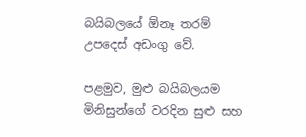බයිබලයේ ඕනෑ තරම් උපදෙස් අඩංගු වේ.

පළමුව, මුළු බයිබලයම මිනිසුන්ගේ වරදින සුළු සහ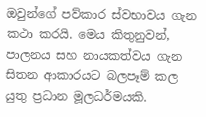ඔවුන්ගේ පව්කාර ස්වභාවය ගැන කථා කරයි. මෙය කිතුනුවන්, පාලනය සහ නායකත්වය ගැන සිතන ආකාරයට බලපෑම් කල යුතු ප්‍රධාන මූලධර්මයකි.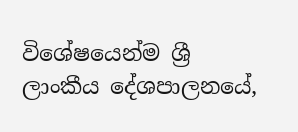විශේෂයෙන්ම ශ්‍රී ලාංකීය දේශපාලනයේ,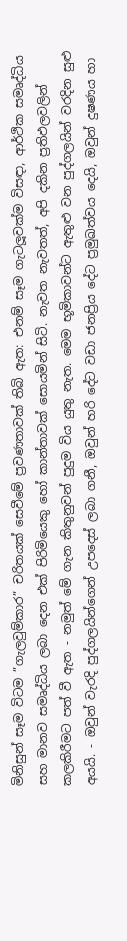මිනිසුන් සෑම විටම ”ගැලවුම්කාර” චරිතයක් සෙවීමේ ප්‍රවණතාවක් තිබි ඇත: එනම් සෑම ගැටලූවක්ම විසඳා, ආර්ථික සමෘද්ධිය සහ මානව සමෘද්ධිය ලබා දෙන එක් පිරිමියෙකු හෝ කාන්තාවක් සොයමින් සිටි. නැවත නැවතත්, අපි දකින ප්‍රතිඵලවලින් කලකිරීමට පත් වී ඇත - නමුත් මේ ගැන කිතුනුවන් පුදුම විය යුතු නැත. මෙම භූමිකාවන්ට ඇතුළු වන පුද්ගලයින් වරදින සුළු අයයි. - ඔවුන් වැරදි පුද්ගලයින්ගෙන් උපදෙස් ලබා ගනී, ඔවුන් හරි දේට වඩා ජනප්‍රිය දේට ප්‍රමුඛත්වය දෙයි, ඔවුන් දුෂණය හා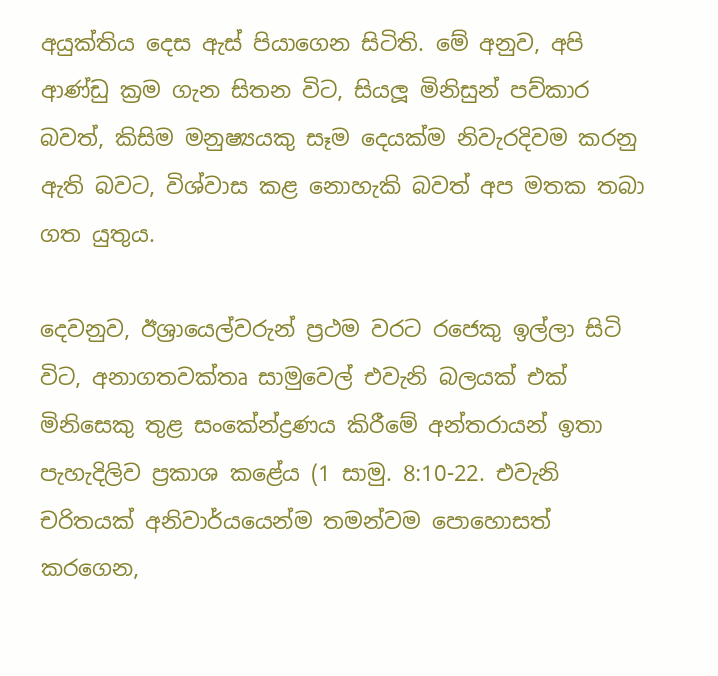අයුක්තිය දෙස ඇස් පියාගෙන සිටිති. මේ අනුව, අපි ආණ්ඩු ක්‍රම ගැන සිතන විට, සියලූ මිනිසුන් පව්කාර බවත්, කිසිම මනුෂ්‍යයකු සෑම දෙයක්ම නිවැරදිවම කරනු ඇති බවට, විශ්වාස කළ නොහැකි බවත් අප මතක තබා ගත යුතුය.

දෙවනුව, ඊශ්‍රායෙල්වරුන් ප්‍රථම වරට රජෙකු ඉල්ලා සිටි විට, අනාගතවක්තෘ සාමුවෙල් එවැනි බලයක් එක් මිනිසෙකු තුළ සංකේන්ද්‍රණය කිරීමේ අන්තරායන් ඉතා පැහැදිලිව ප්‍රකාශ කළේය (1 සාමු. 8:10-22. එවැනි චරිතයක් අනිවාර්යයෙන්ම තමන්වම පොහොසත් කරගෙන,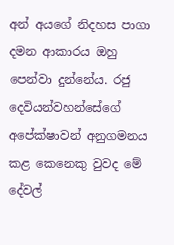අන් අයගේ නිදහස පාගා දමන ආකාරය ඔහු පෙන්වා දුන්නේය. රජු දෙවියන්වහන්සේගේ අපේක්ෂාවන් අනුගමනය කළ කෙනෙකු වුවද මේ දේවල්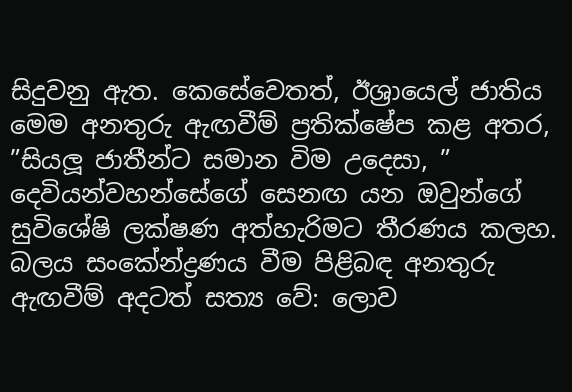සිදුවනු ඇත. කෙසේවෙතත්, ඊශ්‍රායෙල් ජාතිය මෙම අනතුරු ඇඟවීම් ප්‍රතික්ෂේප කළ අතර, ”සියලූ ජාතීන්ට සමාන විම උදෙසා, ” දෙවියන්වහන්සේගේ සෙනඟ යන ඔවුන්ගේ සුවිශේෂි ලක්ෂණ අත්හැරිමට තීරණය කලහ. බලය සංකේන්ද්‍රණය වීම පිළිබඳ අනතුරු ඇඟවීම් අදටත් සත්‍ය වේ: ලොව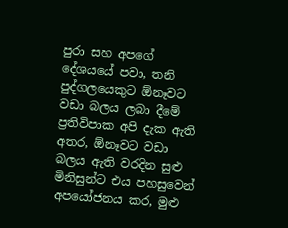පුරා සහ අපගේ දේශයයේ පවා, තනි පුද්ගලයෙකුට ඕනෑවට වඩා බලය ලබා දීමේ ප්‍රතිවිපාක අපි දැක ඇති අතර, ඕනෑවට වඩා බලය ඇති වරදින සුළු මිනිසුන්ට එය පහසුවෙන් අපයෝජනය කර, මුළු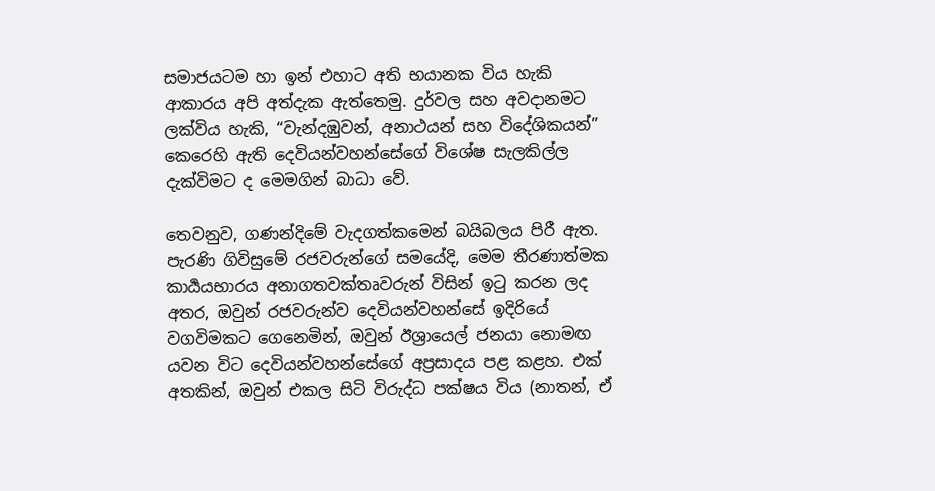සමාජයටම හා ඉන් එහාට අති භයානක විය හැකි ආකාරය අපි අත්දැක ඇත්තෙමු. දුර්වල සහ අවදානමට ලක්විය හැකි, “වැන්දඹුවන්, අනාථයන් සහ විදේශිකයන්” කෙරෙහි ඇති දෙවියන්වහන්සේගේ විශේෂ සැලකිල්ල දැක්විමට ද මෙමගින් බාධා වේ.

තෙවනුව, ගණන්දිමේ වැදගත්කමෙන් බයිබලය පිරී ඇත. පැරණි ගිවිසුමේ රජවරුන්ගේ සමයේදි, මෙම තීරණාත්මක කාර්‍යයභාරය අනාගතවක්තෘවරුන් විසින් ඉටු කරන ලද අතර, ඔවුන් රජවරුන්ව දෙවියන්වහන්සේ ඉදිරියේ වගවිමකට ගෙනෙමින්, ඔවුන් ඊශ්‍රායෙල් ජනයා නොමඟ යවන විට දෙවියන්වහන්සේගේ අප්‍රසාදය පළ කළහ. එක් අතකින්, ඔවුන් එකල සිටි විරුද්ධ පක්ෂය විය (නාතන්, ඒ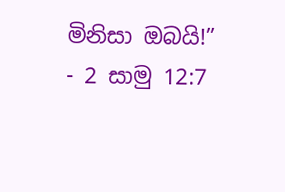මිනිසා ඔබයි!” - 2 සාමු 12:7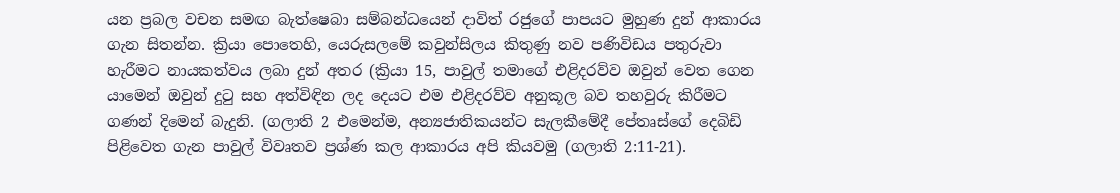යන ප්‍රබල වචන සමඟ බැත්ෂෙබා සම්බන්ධයෙන් දාවිත් රජුගේ පාපයට මුහුණ දුන් ආකාරය ගැන සිතන්න. ක්‍රියා පොතෙහි, යෙරුසලමේ කවුන්සිලය කිතුණු නව පණිවිඩය පතුරුවා හැරීමට නායකත්වය ලබා දුන් අතර (ක්‍රියා 15, පාවුල් තමාගේ එළිදරව්ව ඔවුන් වෙත ගෙන යාමෙන් ඔවුන් දුටු සහ අත්විඳින ලද දෙයට එම එළිදරව්ව අනුකූල බව තහවුරු කිරීමට ගණන් දිමෙන් බැදුනි. (ගලාති 2 එමෙන්ම, අන්‍යජාතිකයන්ට සැලකීමේදී පේතෘස්ගේ දෙබිඩි පිළිවෙත ගැන පාවුල් විවෘතව ප්‍රශ්ණ කල ආකාරය අපි කියවමු (ගලාති 2:11-21).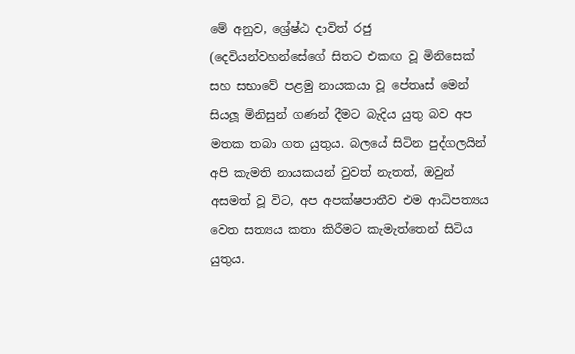මේ අනුව, ශ්‍රේෂ්ඨ දාවිත් රජු (දෙවියන්වහන්සේගේ සිතට එකඟ වූ මිනිසෙක් සහ සභාවේ පළමු නායකයා වූ පේතෘස් මෙන් සියලූ මිනිසුන් ගණන් දීමට බැදිය යුතු බව අප මතක තබා ගත යුතුය. බලයේ සිටින පුද්ගලයින් අපි කැමති නායකයන් වුවත් නැතත්, ඔවුන් අසමත් වූ විට, අප අපක්ෂපාතීව එම ආධිපත්‍යය වෙත සත්‍යය කතා කිරීමට කැමැත්තෙන් සිටිය යුතුය.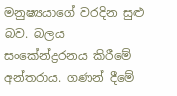මනුෂ්‍යයාගේ වරදින සුළු බව. බලය සංකේන්ද්‍රරනය කිරීමේ අන්තරාය. ගණන් දීමේ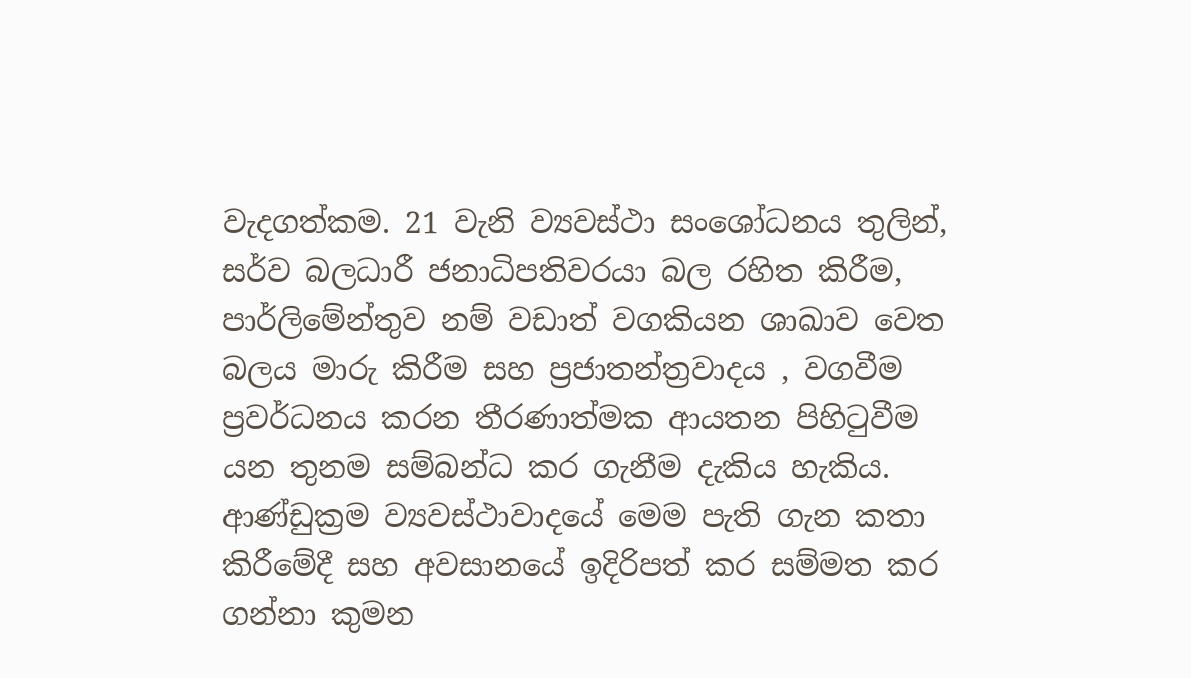වැදගත්කම. 21 වැනි ව්‍යවස්ථා සංශෝධනය තුලින්, සර්ව බලධාරී ජනාධිපතිවරයා බල රහිත කිරීම, පාර්ලිමේන්තුව නම් වඩාත් වගකියන ශාඛාව වෙත බලය මාරු කිරීම සහ ප්‍රජාතන්ත්‍රවාදය , වගවීම ප්‍රවර්ධනය කරන තීරණාත්මක ආයතන පිහිටුවීම යන තුනම සම්බන්ධ කර ගැනීම දැකිය හැකිය. ආණ්ඩුක්‍රම ව්‍යවස්ථාවාදයේ මෙම පැති ගැන කතා කිරීමේදී සහ අවසානයේ ඉදිරිපත් කර සම්මත කර ගන්නා කුමන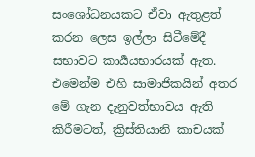සංශෝධනයකට ඒවා ඇතුළත් කරන ලෙස ඉල්ලා සිටීමේදී සභාවට කාර්‍යයභාරයක් ඇත. එමෙන්ම එහි සාමාජිකයින් අතර මේ ගැන දැනුවත්භාවය ඇති කිරීමටත්, ක්‍රිස්තියානි කාචයක්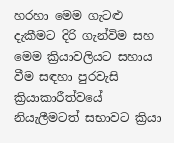හරහා මෙම ගැටළු දැකීමට දිරි ගැන්විම සහ මෙම ක්‍රියාවලියට සහාය වීම සඳහා පුරවැසි ක්‍රියාකාරීත්වයේ නියැලීමටත් සභාවට ක්‍රියා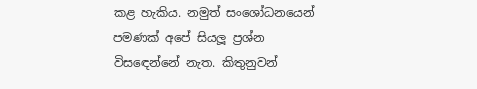කළ හැකිය. නමුත් සංශෝධනයෙන් පමණක් අපේ සියලූ ප්‍රශ්න විසඳෙන්නේ නැත. කිතුනුවන්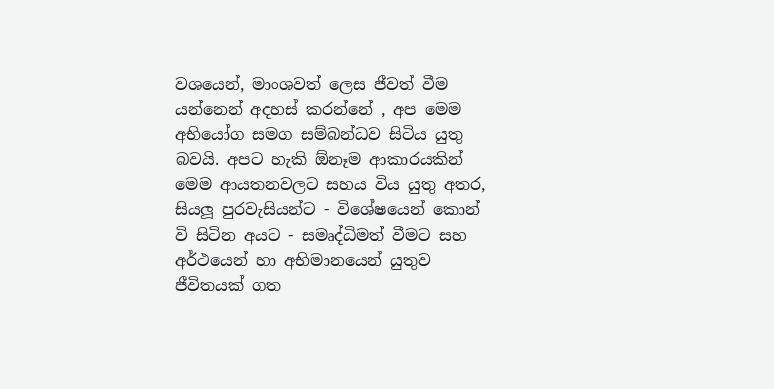වශයෙන්, මාංශවත් ලෙස ජීවත් වීම යන්නෙන් අදහස් කරන්නේ , අප මෙම අභියෝග සමග සම්බන්ධව සිටිය යුතු බවයි. අපට හැකි ඕනෑම ආකාරයකින් මෙම ආයතනවලට සහය විය යුතු අතර, සියලූ පුරවැසියන්ට - විශේෂයෙන් කොන් වි සිටින අයට - සමෘද්ධිමත් වීමට සහ අර්ථයෙන් හා අභිමානයෙන් යුතුව ජීවිතයක් ගත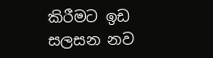කිරීමට ඉඩ සලසන නව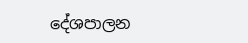දේශපාලන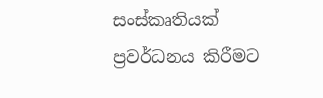සංස්කෘතියක්
ප්‍රවර්ධනය කිරීමට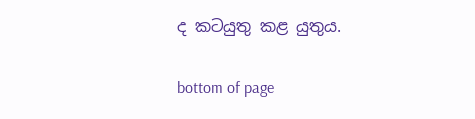ද කටයුතු කළ යුතුය.

bottom of page